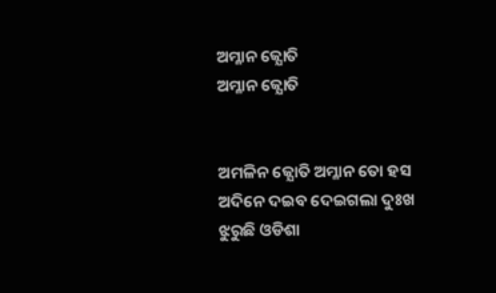ଅମ୍ଳାନ ଜ୍ଯୋତି
ଅମ୍ଳାନ ଜ୍ଯୋତି


ଅମଳିନ ଜ୍ଯୋତି ଅମ୍ଳାନ ତୋ ହସ
ଅଦିନେ ଦଇବ ଦେଇଗଲା ଦୁଃଖ
ଝୁରୁଛି ଓଡିଶା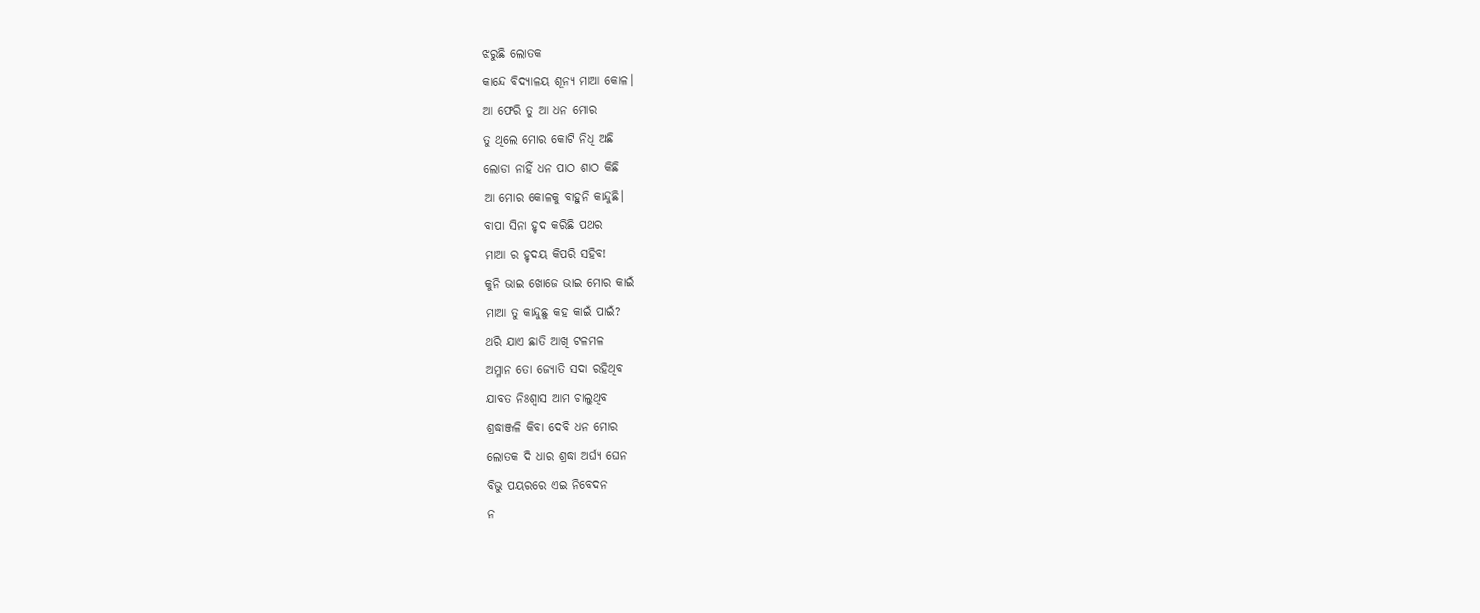ଝରୁଛି ଲୋତକ
କାନ୍ଦେ ବିଦ୍ଯାଳୟ ଶୂନ୍ୟ ମାଆ କୋଳ।
ଆ ଫେରି ତୁ ଆ ଧନ ମୋର
ତୁ ଥିଲେ ମୋର କୋଟି ନିଧି ଅଛି
ଲୋଡା ନାହିଁ ଧନ ପାଠ ଶାଠ କିଛି
ଆ ମୋର କୋଳକୁ ବାହୁନି କାନ୍ଦୁଛି।
ବାପା ସିନା ହୃଦ କରିଛି ପଥର
ମାଆ ର ହୃଦୟ କିପରି ସହିବ!
କୁନି ଭାଇ ଖୋଜେ ଭାଇ ମୋର କାଇଁ
ମାଆ ତୁ କାନ୍ଦୁଛୁ କହ କାଇଁ ପାଇଁ?
ଥରି ଯାଏ ଛାତି ଆଖି ଟଳମଳ
ଅମ୍ଳାନ ତୋ ଜ୍ଯୋତି ସଦା ରହିଥିବ
ଯାବତ ନିଃଶ୍ବାସ ଆମ ଚାଲୁଥିବ
ଶ୍ରଦ୍ଧାଞ୍ଜଳି କିବା ଦେବି ଧନ ମୋର
ଲୋତକ ଦି ଧାର ଶ୍ରଦ୍ଧା ଅର୍ଘ୍ଯ ଘେନ
ବିଭୁ ପୟରରେ ଏଇ ନିବେଦନ
ନ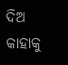ଦିଅ କାହାକୁ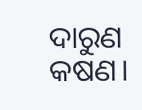ଦାରୁଣ କଷଣ।